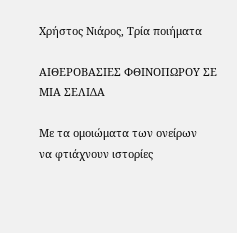Χρήστος Νιάρος, Τρία ποιήματα

ΑΙΘΕΡΟΒΑΣΙΕΣ ΦΘΙΝΟΠΩΡΟΥ ΣΕ ΜΙΑ ΣΕΛΙΔΑ

Με τα ομοιώματα των ονείρων
να φτιάχνουν ιστορίες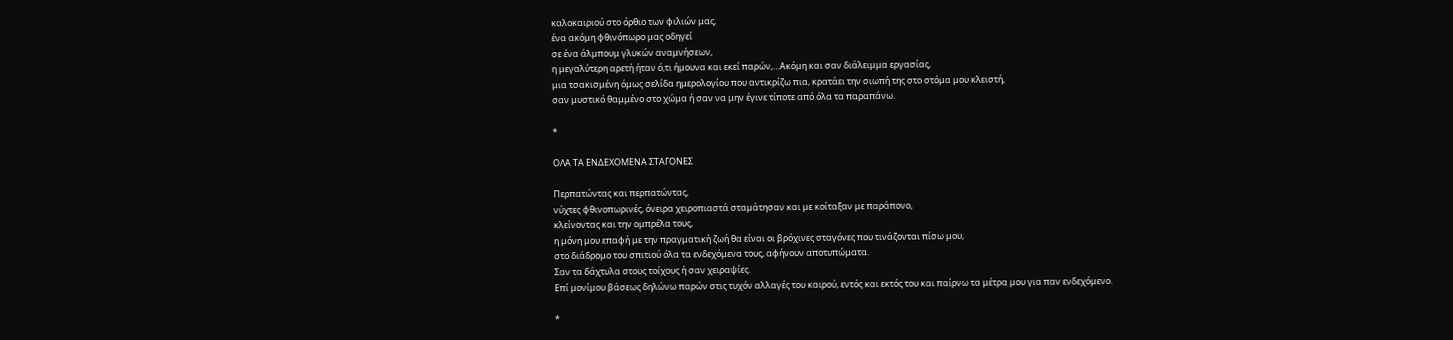καλοκαιριού στο όρθιο των φιλιών μας,
ένα ακόμη φθινόπωρο μας οδηγεί
σε ένα άλμπουμ γλυκών αναμνήσεων,
η μεγαλύτερη αρετή ήταν ό,τι ήμουνα και εκεί παρών,…Ακόμη και σαν διάλειμμα εργασίας,
μια τσακισμένη όμως σελίδα ημερολογίου που αντικρίζω πια, κρατάει την σιωπή της στο στόμα μου κλειστή,
σαν μυστικό θαμμένο στο χώμα ή σαν να μην έγινε τίποτε από όλα τα παραπάνω.

*

ΟΛΑ ΤΑ ΕΝΔΕΧΟΜΕΝΑ ΣΤΑΓΟΝΕΣ

Περπατώντας και περπατώντας,
νύχτες φθινοπωρινές, όνειρα χειροπιαστά σταμάτησαν και με κοίταξαν με παράπονο,
κλείνοντας και την ομπρέλα τους,
η μόνη μου επαφή με την πραγματική ζωή θα είναι οι βρόχινες σταγόνες που τινάζονται πίσω μου,
στο διάδρομο του σπιτιού όλα τα ενδεχόμενα τους, αφήνουν αποτυπώματα.
Σαν τα δάχτυλα στους τοίχους ή σαν χειραψίες.
Επί μονίμου βάσεως δηλώνω παρών στις τυχόν αλλαγές του καιρού, εντός και εκτός του και παίρνω τα μέτρα μου για παν ενδεχόμενο.

*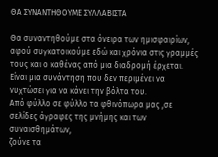ΘΑ ΣΥΝΑΝΤΗΘΟΥΜΕ ΣΥΛΛΑΒΙΣΤΑ

Θα συναντηθούμε στα όνειρα των ημισφαιρίων,
αφού συγκατοικούμε εδώ και χρόνια στις γραμμές τους και ο καθένας από μια διαδρομή έρχεται.
Είναι μια συνάντηση που δεν περιμένει να νυχτώσει για να κάνει την βόλτα του.
Από φύλλο σε φύλλο τα φθινόπωρα μας ,σε σελίδες άγραφες της μνήμης και των συναισθημάτων,
ζούνε τα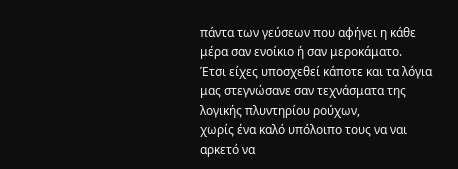πάντα των γεύσεων που αφήνει η κάθε μέρα σαν ενοίκιο ή σαν μεροκάματο.
Έτσι είχες υποσχεθεί κάποτε και τα λόγια μας στεγνώσανε σαν τεχνάσματα της λογικής πλυντηρίου ρούχων,
χωρίς ένα καλό υπόλοιπο τους να ναι αρκετό να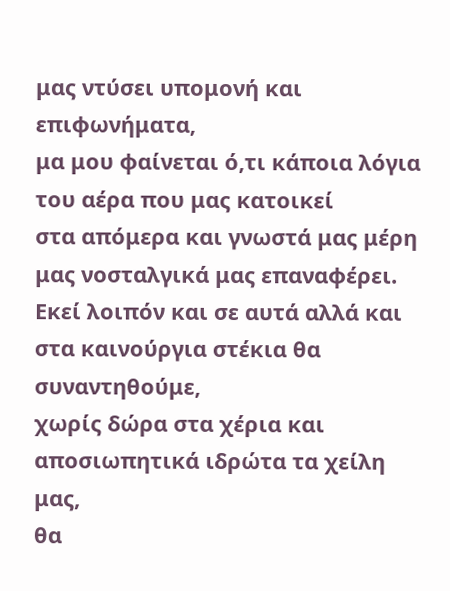μας ντύσει υπομονή και επιφωνήματα,
μα μου φαίνεται ό,τι κάποια λόγια του αέρα που μας κατοικεί
στα απόμερα και γνωστά μας μέρη μας νοσταλγικά μας επαναφέρει. Εκεί λοιπόν και σε αυτά αλλά και στα καινούργια στέκια θα συναντηθούμε,
χωρίς δώρα στα χέρια και αποσιωπητικά ιδρώτα τα χείλη μας,
θα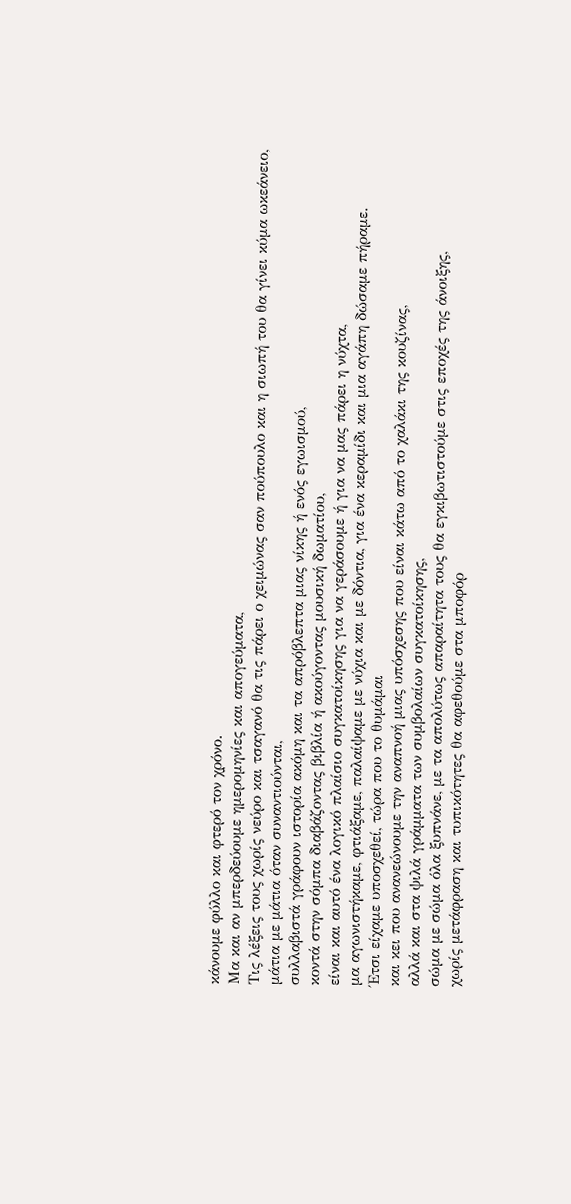κάνουμε φύλλο και φτερό τον χρόνο.
Μα και αν μπερδεύουμε ημερομηνίες και απογεύματα,
Τις λέξεις τους χωρίς νεύρο και τσαγανό θα τις πάρει ο χειμώνας σαν πούπουλο και η σιωπή του θα γίνει κύμα ωκεάνειο,
μάτια με μάτια όταν συναντιούνται,
συλλαβιστά γράφουν ιστορία ακόμη και τα απρόβλεπτα μιας νίκης ή ενός εγωισμού,
κοντά στην σόμπα διαβάζοντας βιβλία ή ακούγοντας μουσική δωματίου,
είναι και αυτό ένα λογικό πλαίσιο συγκατοίκησης για να γεράσουμε ή για να μας πάρει η νύχτα,
μα αγωνιστήκαμε, φτιάξαμε, παλαίψαμε με νύχια και με δόντια, για ένα κεραμίδι και μια αγάπη δώσαμε πήραμε.
Έτσι είχαμε υποσχεθεί, τώρα που το θυμάμαι
και κει που ανανεώνουμε την αναπνοή μιας υπόσχεσης που είναι κάτω από το χαλάκι της κουζίνας,
αλλά και στα ψιλά γράμματα των συμβολαίων συγκατοίκησης,
σώμα με σώμα όλα ξυπνάνε, με τα απολύτως απαραίτητα τους θα εγκιβωτιστούμε στις εποχές της άνοιξης,
χωρίς μετάφραση και τυπικότητες θα αφεθούμε στα μποφόρ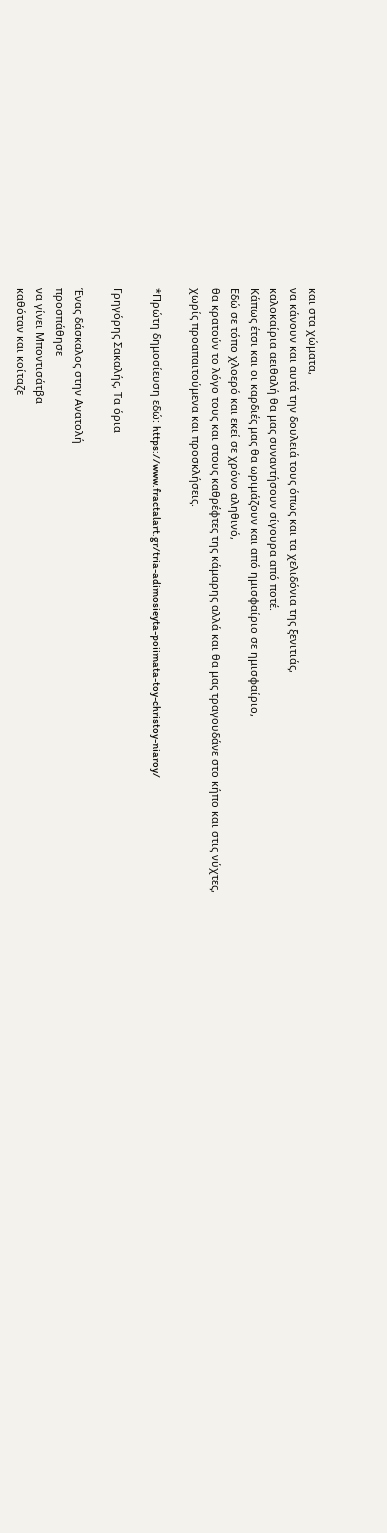και στα χώματα,
να κάνουν και αυτά την δουλειά τους όπως και τα χελιδόνια της ξενιτιάς,
καλοκαίρια αειθαλή θα μας συναντήσουν σίγουρα από ποτέ.
Κάπως έτσι και οι καρδιές μας θα ωριμάζουν και από ημισφαίριο σε ημισφαίριο,
Εδώ σε τόπο χλοερό και εκεί σε χρόνο αληθινό,
θα κρατούν το λόγο τους και στους καθρέφτες της κάμαρης αλλά και θα μας τραγουδάνε στο κήπο και στις νύχτες,
χωρίς προαπαιτούμενα και προσκλήσεις.

*Πρώτη δημοσίευση εδώ: https://www.fractalart.gr/tria-adimosieyta-poiimata-toy-christoy-niaroy/

Γρηγόρης Σακαλής, Τα όρια

Ένας δάσκαλος στην Ανατολή
προσπάθησε
να γίνει Μποντισάτβα
καθόταν και κοίταζε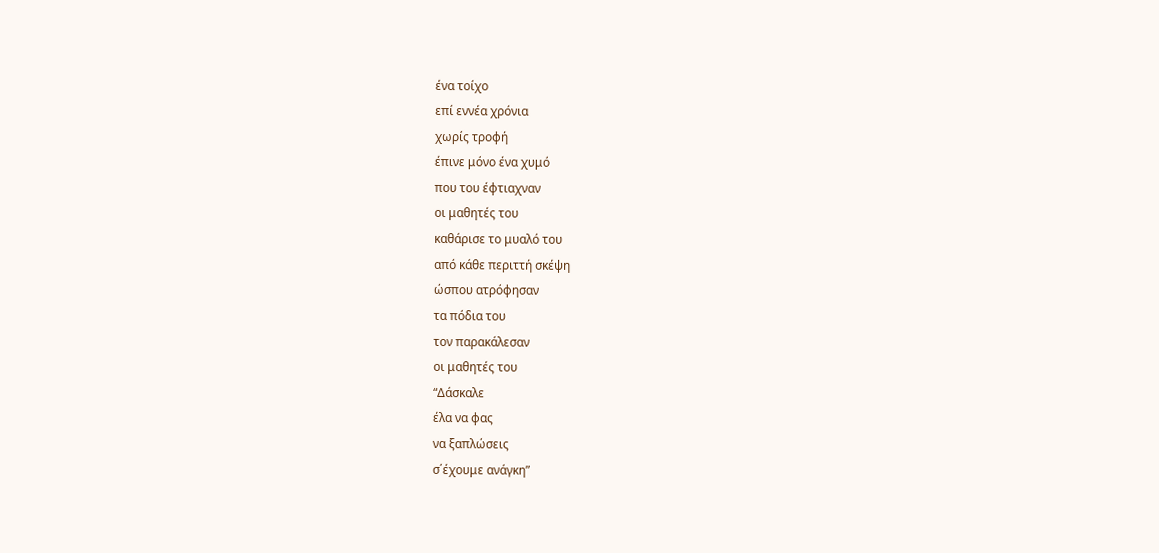ένα τοίχο
επί εννέα χρόνια
χωρίς τροφή
έπινε μόνο ένα χυμό
που του έφτιαχναν
οι μαθητές του
καθάρισε το μυαλό του
από κάθε περιττή σκέψη
ώσπου ατρόφησαν
τα πόδια του
τον παρακάλεσαν
οι μαθητές του
“Δάσκαλε
έλα να φας
να ξαπλώσεις
σ΄έχουμε ανάγκη”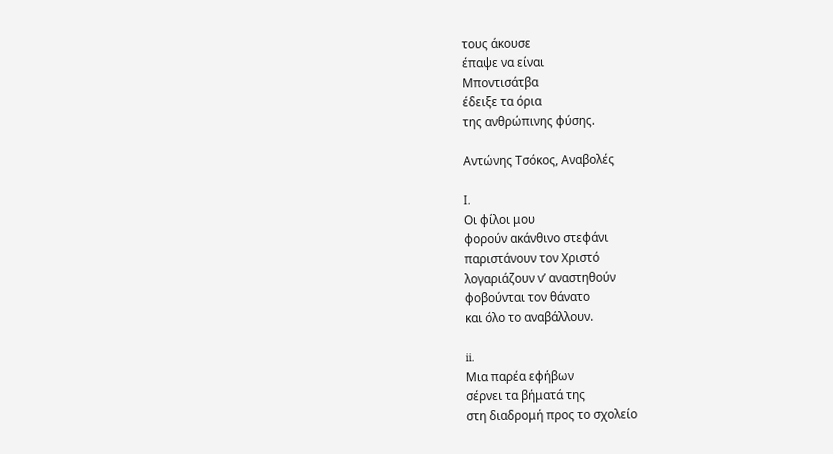τους άκουσε
έπαψε να είναι
Μποντισάτβα
έδειξε τα όρια
της ανθρώπινης φύσης.

Αντώνης Τσόκος, Αναβολές

I.
Οι φίλοι μου
φορούν ακάνθινο στεφάνι
παριστάνουν τον Χριστό
λογαριάζουν ν’ αναστηθούν
φοβούνται τον θάνατο
και όλο το αναβάλλουν.

ii.
Μια παρέα εφήβων
σέρνει τα βήματά της
στη διαδρομή προς το σχολείο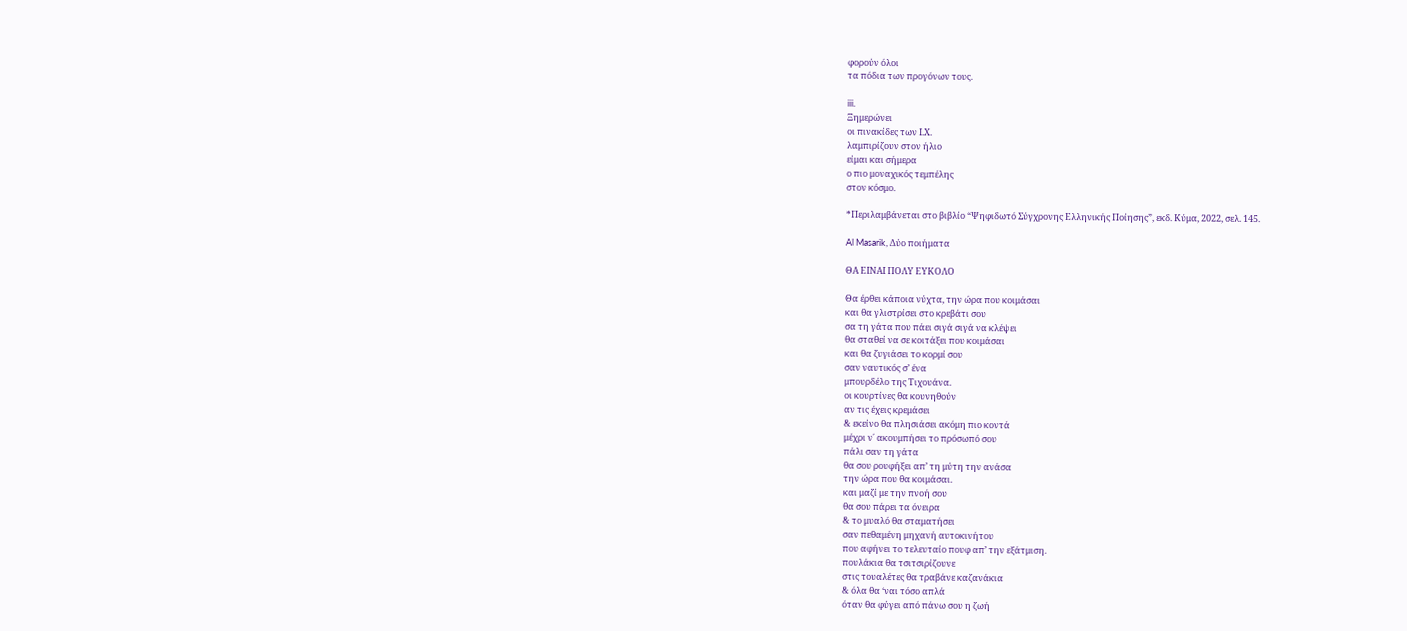φορούν όλοι
τα πόδια των προγόνων τους.

iii.
Ξημερώνει
οι πινακίδες των Ι.Χ.
λαμπιρίζουν στον ήλιο
είμαι και σήμερα
ο πιο μοναχικός τεμπέλης
στον κόσμο.

*Περιλαμβάνεται στο βιβλίο “Ψηφιδωτό Σύγχρονης Ελληνικής Ποίησης”, εκδ. Κύμα, 2022, σελ. 145.

Al Masarik, Δύο ποιήματα

ΘΑ ΕΙΝΑΙ ΠΟΛΥ ΕΥΚΟΛΟ

Θα έρθει κάποια νύχτα, την ώρα που κοιμάσαι
και θα γλιστρίσει στο κρεβάτι σου
σα τη γάτα που πάει σιγά σιγά να κλέψει
θα σταθεί να σε κοιτάξει που κοιμάσαι
και θα ζυγιάσει το κορμί σου
σαν ναυτικός σ’ ένα
μπουρδέλο της Τιχουάνα.
οι κουρτίνες θα κουνηθούν
αν τις έχεις κρεμάσει
& εκείνο θα πλησιάσει ακόμη πιο κοντά
μέχρι ν΄ ακουμπήσει το πρόσωπό σου
πάλι σαν τη γάτα
θα σου ρουφήξει απ’ τη μύτη την ανάσα
την ώρα που θα κοιμάσαι.
και μαζί με την πνοή σου
θα σου πάρει τα όνειρα
& το μυαλό θα σταματήσει
σαν πεθαμένη μηχανή αυτοκινήτου
που αφήνει το τελευταίο πουφ απ’ την εξάτμιση.
πουλάκια θα τσιτσιρίζουνε
στις τουαλέτες θα τραβάνε καζανάκια
& όλα θα ‘ναι τόσο απλά
όταν θα φύγει από πάνω σου η ζωή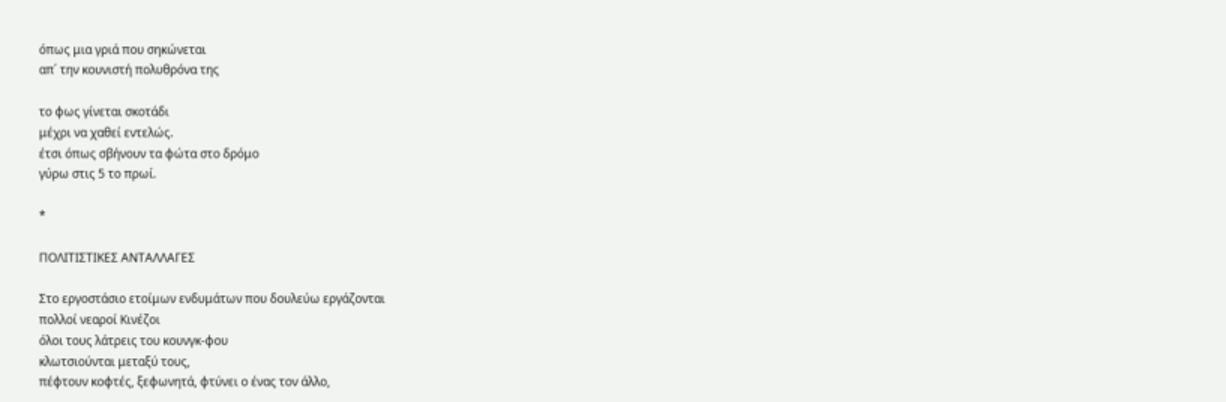όπως μια γριά που σηκώνεται
απ΄ την κουνιστή πολυθρόνα της

το φως γίνεται σκοτάδι
μέχρι να χαθεί εντελώς.
έτσι όπως σβήνουν τα φώτα στο δρόμο
γύρω στις 5 το πρωί.

*

ΠΟΛΙΤΙΣΤΙΚΕΣ ΑΝΤΑΛΛΑΓΕΣ

Στο εργοστάσιο ετοίμων ενδυμάτων που δουλεύω εργάζονται
πολλοί νεαροί Κινέζοι
όλοι τους λάτρεις του κουνγκ-φου
κλωτσιούνται μεταξύ τους,
πέφτουν κοφτές, ξεφωνητά, φτύνει ο ένας τον άλλο,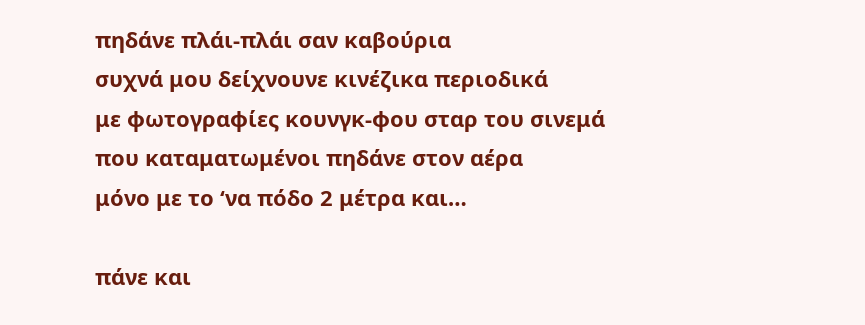πηδάνε πλάι-πλάι σαν καβούρια
συχνά μου δείχνουνε κινέζικα περιοδικά
με φωτογραφίες κουνγκ-φου σταρ του σινεμά
που καταματωμένοι πηδάνε στον αέρα
μόνο με το ‘να πόδο 2 μέτρα και…

πάνε και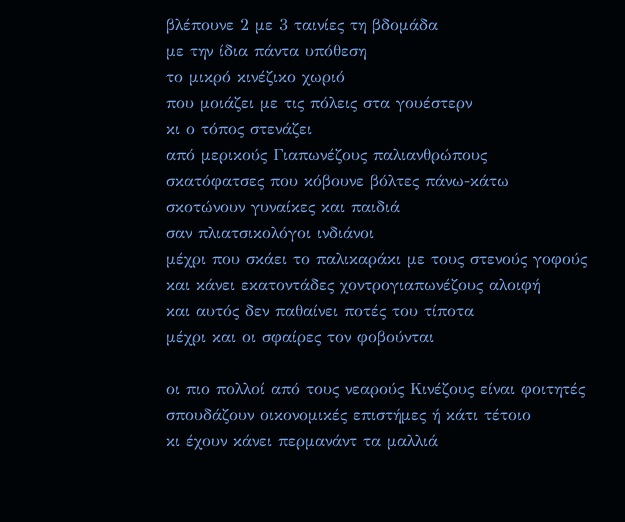βλέπουνε 2 με 3 ταινίες τη βδομάδα
με την ίδια πάντα υπόθεση
το μικρό κινέζικο χωριό
που μοιάζει με τις πόλεις στα γουέστερν
κι ο τόπος στενάζει
από μερικούς Γιαπωνέζους παλιανθρώπους
σκατόφατσες που κόβουνε βόλτες πάνω-κάτω
σκοτώνουν γυναίκες και παιδιά
σαν πλιατσικολόγοι ινδιάνοι
μέχρι που σκάει το παλικαράκι με τους στενούς γοφούς
και κάνει εκατοντάδες χοντρογιαπωνέζους αλοιφή
και αυτός δεν παθαίνει ποτές του τίποτα
μέχρι και οι σφαίρες τον φοβούνται

οι πιο πολλοί από τους νεαρούς Κινέζους είναι φοιτητές
σπουδάζουν οικονομικές επιστήμες ή κάτι τέτοιο
κι έχουν κάνει περμανάντ τα μαλλιά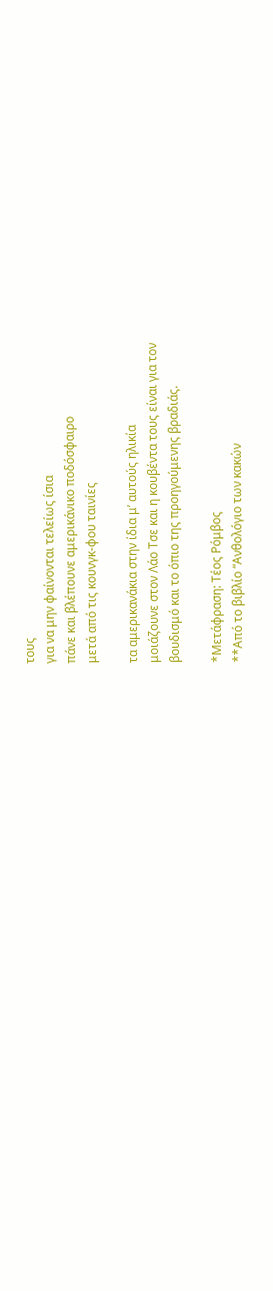τους
για να μην φαίνονται τελείως ίσια
πάνε και βλέπουνε αμερικάνικο ποδόσφαιρο
μετά από τις κουνγκ-φου ταινίες

τα αμερικανάκια στην ίδια μ’ αυτούς ηλικία
μοιάζουνε στον Λάο Τσε και η κουβέντα τους είναι για τον
βουδισμό και το όπιο της προηγούμενης βραδιάς.

*Μετάφραση: Τέος Ρόμβος
**Από το βιβλίο “Ανθολόγιο των κακών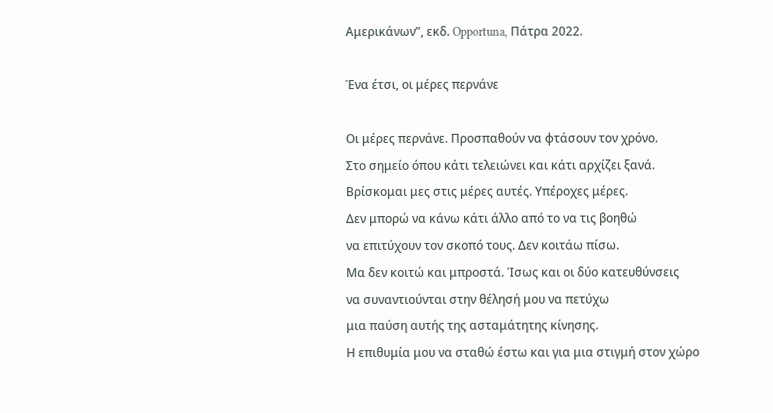Αμερικάνων”, εκδ. Opportuna, Πάτρα 2022.

Ένα έτσι, οι μέρες περνάνε

Οι μέρες περνάνε. Προσπαθούν να φτάσουν τον χρόνο.
Στο σημείο όπου κάτι τελειώνει και κάτι αρχίζει ξανά.
Βρίσκομαι μες στις μέρες αυτές. Υπέροχες μέρες.
Δεν μπορώ να κάνω κάτι άλλο από το να τις βοηθώ
να επιτύχουν τον σκοπό τους. Δεν κοιτάω πίσω.
Μα δεν κοιτώ και μπροστά. Ίσως και οι δύο κατευθύνσεις
να συναντιούνται στην θέλησή μου να πετύχω
μια παύση αυτής της ασταμάτητης κίνησης.
Η επιθυμία μου να σταθώ έστω και για μια στιγμή στον χώρο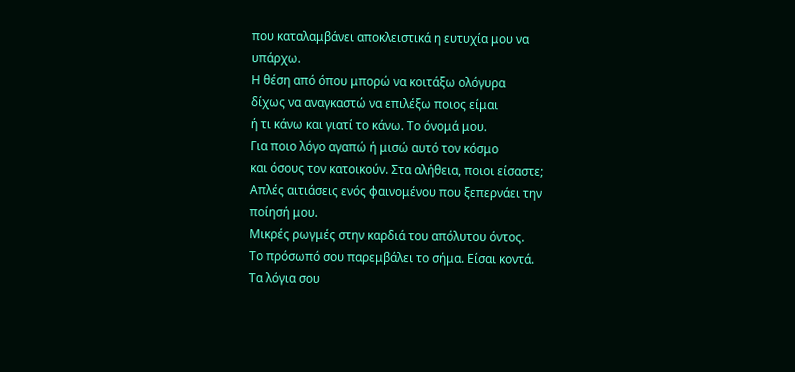που καταλαμβάνει αποκλειστικά η ευτυχία μου να υπάρχω.
Η θέση από όπου μπορώ να κοιτάξω ολόγυρα
δίχως να αναγκαστώ να επιλέξω ποιος είμαι
ή τι κάνω και γιατί το κάνω. Το όνομά μου.
Για ποιο λόγο αγαπώ ή μισώ αυτό τον κόσμο
και όσους τον κατοικούν. Στα αλήθεια, ποιοι είσαστε;
Απλές αιτιάσεις ενός φαινομένου που ξεπερνάει την ποίησή μου.
Μικρές ρωγμές στην καρδιά του απόλυτου όντος.
Το πρόσωπό σου παρεμβάλει το σήμα. Είσαι κοντά.
Τα λόγια σου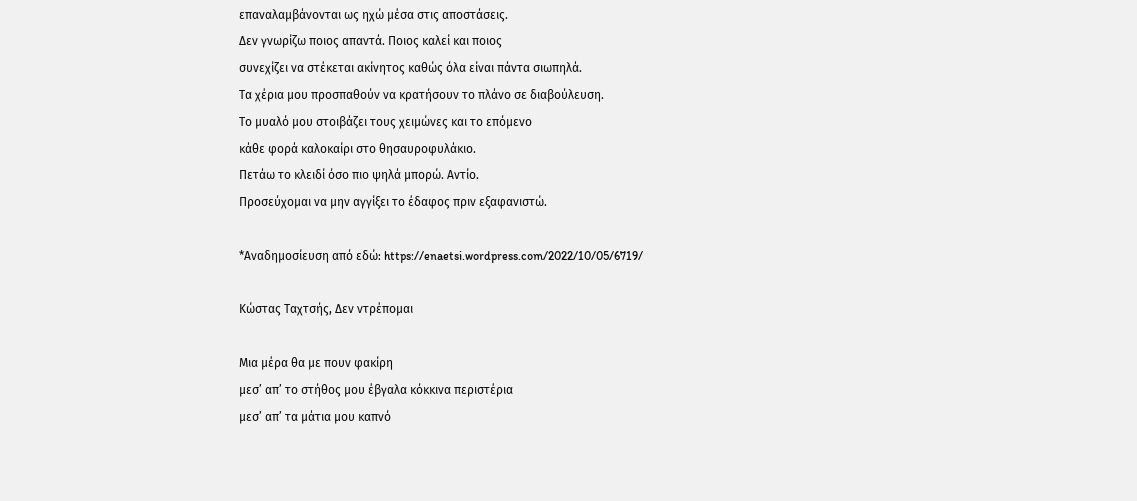επαναλαμβάνονται ως ηχώ μέσα στις αποστάσεις.
Δεν γνωρίζω ποιος απαντά. Ποιος καλεί και ποιος
συνεχίζει να στέκεται ακίνητος καθώς όλα είναι πάντα σιωπηλά.
Τα χέρια μου προσπαθούν να κρατήσουν το πλάνο σε διαβούλευση.
Το μυαλό μου στοιβάζει τους χειμώνες και το επόμενο
κάθε φορά καλοκαίρι στο θησαυροφυλάκιο.
Πετάω το κλειδί όσο πιο ψηλά μπορώ. Αντίο.
Προσεύχομαι να μην αγγίξει το έδαφος πριν εξαφανιστώ.

*Αναδημοσίευση από εδώ: https://enaetsi.wordpress.com/2022/10/05/6719/

Κώστας Ταχτσής, Δεν ντρέπομαι

Μια μέρα θα με πουν φακίρη
μεσ’ απ’ το στήθος μου έβγαλα κόκκινα περιστέρια
μεσ’ απ’ τα μάτια μου καπνό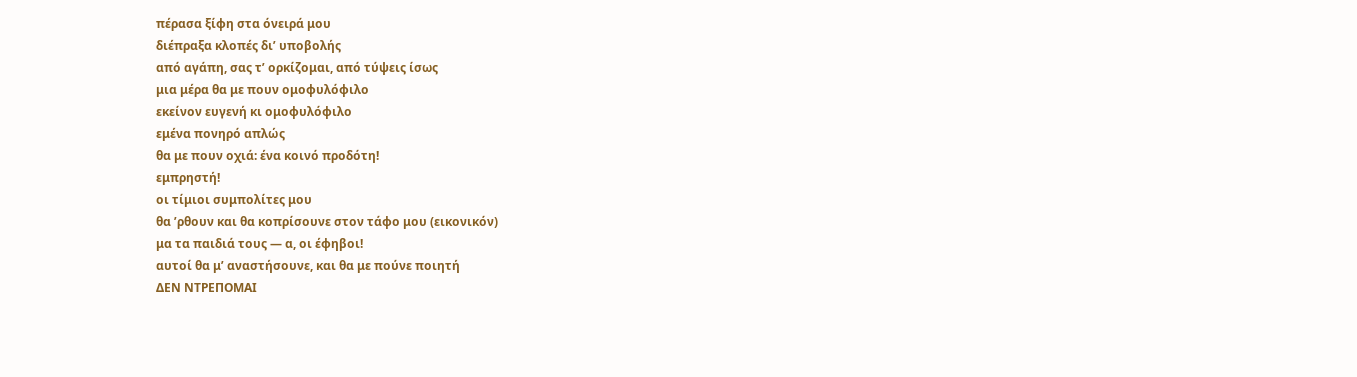πέρασα ξίφη στα όνειρά μου
διέπραξα κλοπές δι’ υποβολής
από αγάπη, σας τ’ ορκίζομαι, από τύψεις ίσως
μια μέρα θα με πουν ομοφυλόφιλο
εκείνον ευγενή κι ομοφυλόφιλο
εμένα πονηρό απλώς
θα με πουν οχιά: ένα κοινό προδότη!
εμπρηστή!
οι τίμιοι συμπολίτες μου
θα ’ρθουν και θα κοπρίσουνε στον τάφο μου (εικονικόν)
μα τα παιδιά τους — α, οι έφηβοι!
αυτοί θα μ’ αναστήσουνε, και θα με πούνε ποιητή
ΔΕΝ ΝΤΡΕΠΟΜΑΙ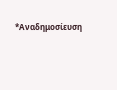*Αναδημοσίευση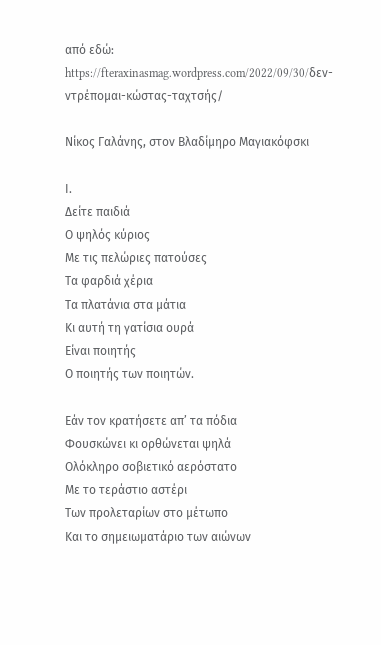από εδώ: https://fteraxinasmag.wordpress.com/2022/09/30/δεν-ντρέπομαι-κώστας-ταχτσής/

Νίκος Γαλάνης, στον Βλαδίμηρο Μαγιακόφσκι

Ι.
Δείτε παιδιά
Ο ψηλός κύριος
Με τις πελώριες πατούσες
Τα φαρδιά χέρια
Τα πλατάνια στα μάτια
Κι αυτή τη γατίσια ουρά
Είναι ποιητής
Ο ποιητής των ποιητών.

Εάν τον κρατήσετε απ’ τα πόδια
Φουσκώνει κι ορθώνεται ψηλά
Ολόκληρο σοβιετικό αερόστατο
Με το τεράστιο αστέρι
Των προλεταρίων στο μέτωπο
Και το σημειωματάριο των αιώνων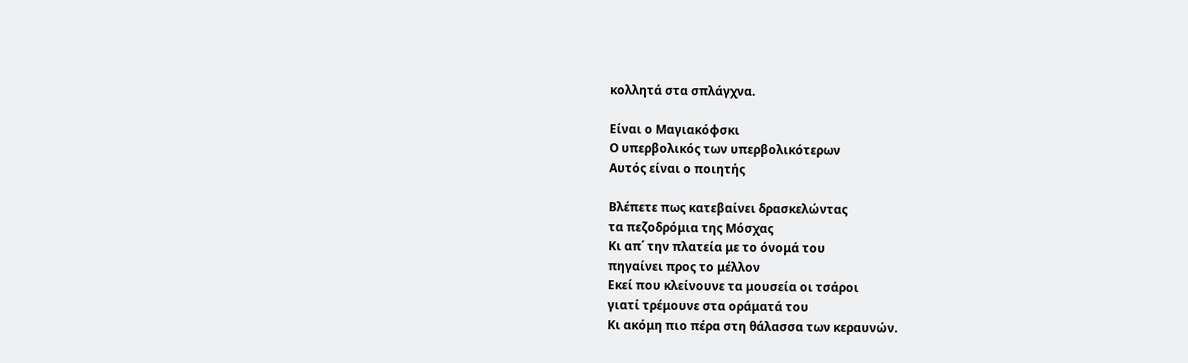κολλητά στα σπλάγχνα.

Είναι ο Μαγιακόφσκι
Ο υπερβολικός των υπερβολικότερων
Αυτός είναι ο ποιητής

Βλέπετε πως κατεβαίνει δρασκελώντας
τα πεζοδρόμια της Μόσχας
Κι απ΄ την πλατεία με το όνομά του
πηγαίνει προς το μέλλον
Εκεί που κλείνουνε τα μουσεία οι τσάροι
γιατί τρέμουνε στα οράματά του
Κι ακόμη πιο πέρα στη θάλασσα των κεραυνών.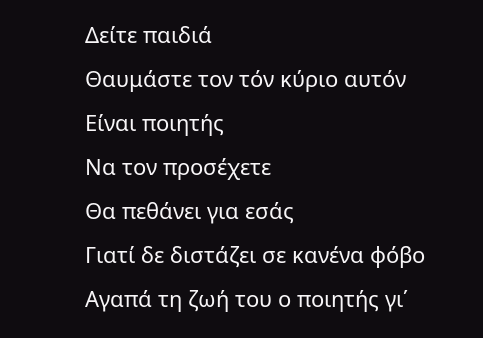Δείτε παιδιά
Θαυμάστε τον τόν κύριο αυτόν
Είναι ποιητής
Να τον προσέχετε
Θα πεθάνει για εσάς
Γιατί δε διστάζει σε κανένα φόβο
Αγαπά τη ζωή του ο ποιητής γι΄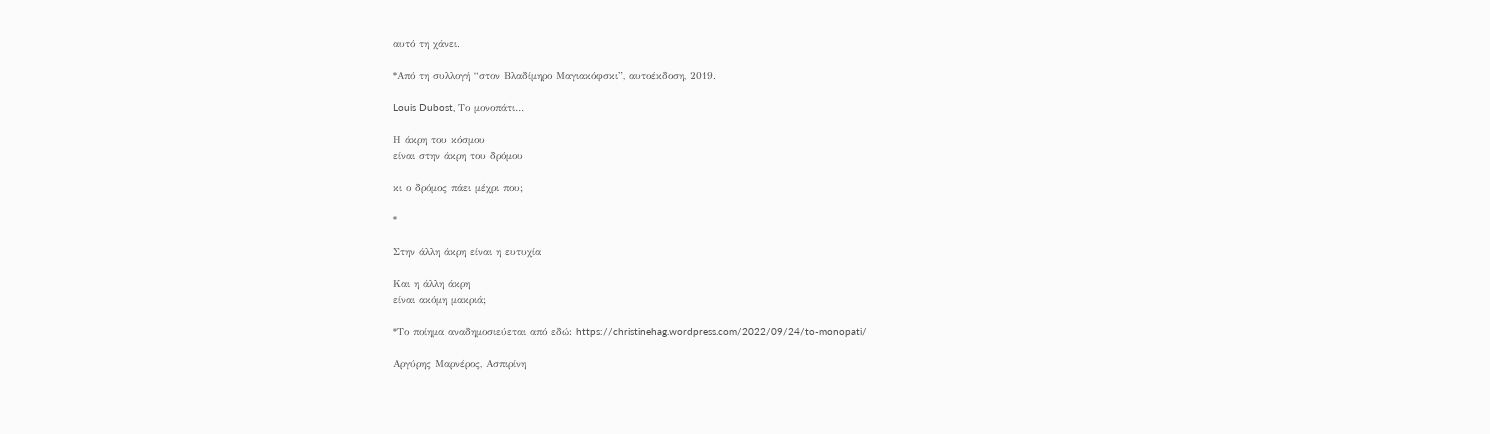αυτό τη χάνει.

*Από τη συλλογή “στον Βλαδίμηρο Μαγιακόφσκι”, αυτοέκδοση, 2019.

Louis Dubost, Το μονοπάτι…

Η άκρη του κόσμου
είναι στην άκρη του δρόμου

κι ο δρόμος πάει μέχρι που;

*

Στην άλλη άκρη είναι η ευτυχία

Και η άλλη άκρη
είναι ακόμη μακριά;

*Το ποίημα αναδημοσιεύεται από εδώ: https://christinehag.wordpress.com/2022/09/24/to-monopati/

Αργύρης Μαρνέρος, Ασπιρίνη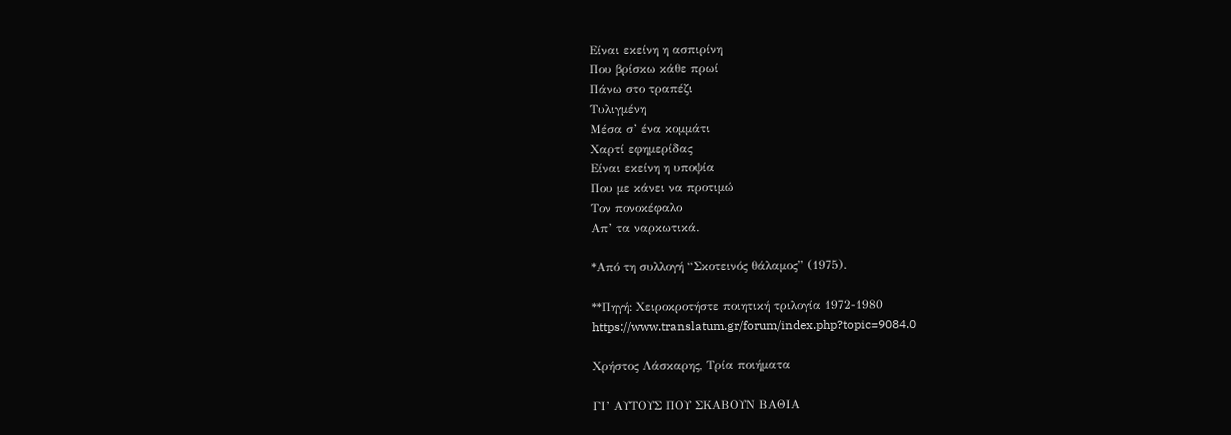Είναι εκείνη η ασπιρίνη
Που βρίσκω κάθε πρωί
Πάνω στο τραπέζι
Τυλιγμένη
Μέσα σ’ ένα κομμάτι
Χαρτί εφημερίδας
Είναι εκείνη η υποψία
Που με κάνει να προτιμώ
Τον πονοκέφαλο
Απ’ τα ναρκωτικά.

*Από τη συλλογή “Σκοτεινός θάλαμος” (1975).

**Πηγή: Χειροκροτήστε ποιητική τριλογία 1972-1980
https://www.translatum.gr/forum/index.php?topic=9084.0

Χρήστος Λάσκαρης, Τρία ποιήματα

ΓΙ’ ΑΥΤΟΥΣ ΠΟΥ ΣΚΑΒΟΥΝ ΒΑΘΙΑ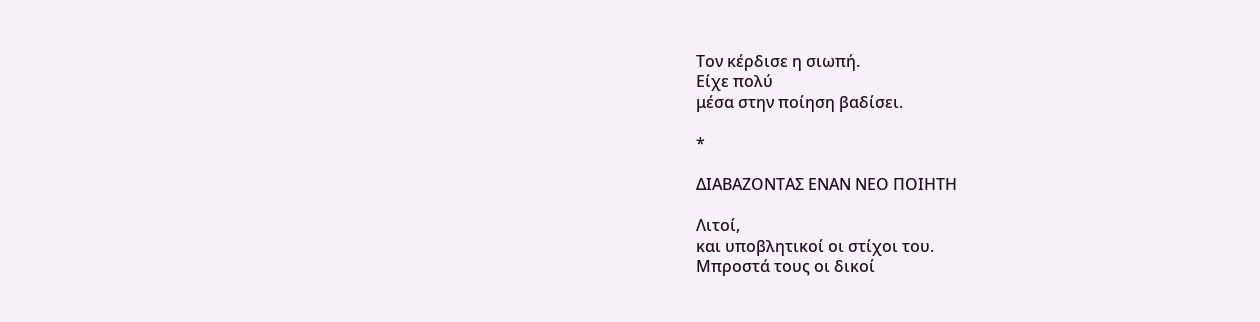Τον κέρδισε η σιωπή.
Είχε πολύ
μέσα στην ποίηση βαδίσει.

*

ΔΙΑΒΑΖΟΝΤΑΣ ΕΝΑΝ ΝΕΟ ΠΟΙΗΤΗ

Λιτοί,
και υποβλητικοί οι στίχοι του.
Μπροστά τους οι δικοί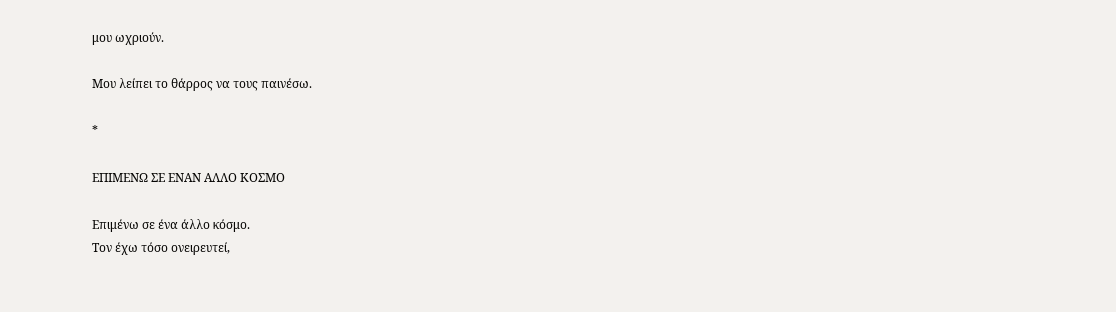μου ωχριούν.

Μου λείπει το θάρρος να τους παινέσω.

*

ΕΠΙΜΕΝΩ ΣΕ ΕΝΑΝ ΑΛΛΟ ΚΟΣΜΟ

Επιμένω σε ένα άλλο κόσμο.
Τον έχω τόσο ονειρευτεί,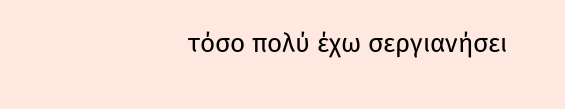τόσο πολύ έχω σεργιανήσει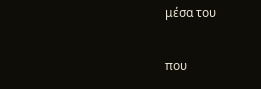μέσα του

που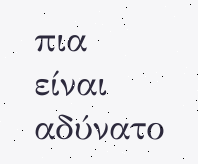πια
είναι αδύνατο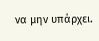να μην υπάρχει.